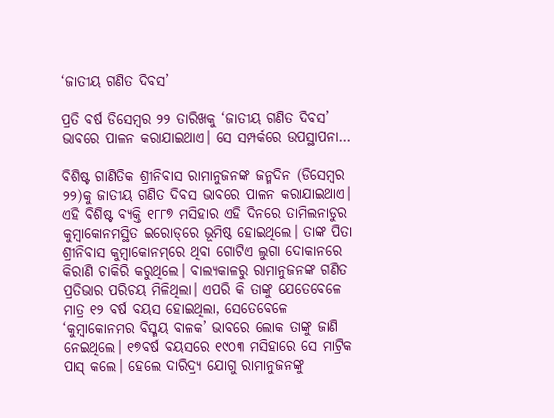‘ଜାତୀୟ ଗଣିତ ଦିବସ’

ପ୍ରତି ବର୍ଷ ଡିସେମ୍ବର ୨୨ ତାରିଖକୁ ‘ଜାତୀୟ ଗଣିତ ଦିବସ’ ଭାବରେ ପାଳନ କରାଯାଇଥାଏ। ସେ ସମ୍ପର୍କରେ ଉପସ୍ଥାପନା…

ବିଶିଷ୍ଟ ଗାଣିତିକ ଶ୍ରୀନିବାସ ରାମାନୁଜନଙ୍କ ଜନ୍ମଦିନ (ଡିସେମ୍ବର ୨୨)କୁ ଜାତୀୟ ଗଣିତ ଦିବସ ଭାବରେ ପାଳନ କରାଯାଇଥାଏ। ଏହି ବିଶିଷ୍ଟ ବ୍ୟକ୍ତି ୧୮୮୭ ମସିହାର ଏହି ଦିନରେ ତାମିଲନାଡୁର କୁମ୍ବାକୋନମସ୍ଥିତ ଇରୋଡ୍‌ରେ ଭୂମିଷ୍ଠ ହୋଇଥିଲେ। ତାଙ୍କ ପିତା ଶ୍ରୀନିବାସ କୁମ୍ବାକୋନମ୍‌ରେ ଥିବା ଗୋଟିଏ ଲୁଗା ଦୋକାନରେ କିରାଣି ଚାକିରି କରୁଥିଲେ। ବାଲ୍ୟକାଳରୁ ରାମାନୁଜନଙ୍କ ଗଣିତ ପ୍ରତିଭାର ପରିଚୟ ମିଳିଥିଲା। ଏପରି କି ତାଙ୍କୁ ଯେତେବେଳେ ମାତ୍ର ୧୨ ବର୍ଷ ବୟସ ହୋଇଥିଲା, ସେତେବେଳେ ‘କୁମ୍ବାକୋନମର ବିସ୍ମୟ ବାଳକ’ ଭାବରେ ଲୋକ ତାଙ୍କୁ ଜାଣି ନେଇଥିଲେ। ୧୭ବର୍ଷ ବୟସରେ ୧୯୦୩ ମସିହାରେ ସେ ମାଟ୍ରିକ ପାସ୍‌ କଲେ। ହେଲେ ଦାରିଦ୍ର୍ୟ ଯୋଗୁ ରାମାନୁଜନଙ୍କୁ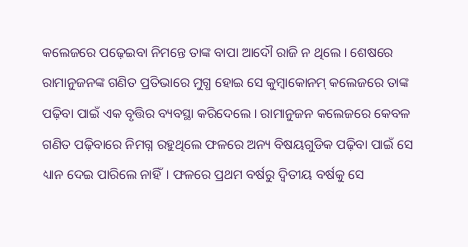କଲେଜରେ ପଢ଼େଇବା ନିମନ୍ତେ ତାଙ୍କ ବାପା ଆଦୌ ରାଜି ନ ଥିଲେ। ଶେଷରେ ରାମାନୁଜନଙ୍କ ଗଣିତ ପ୍ରତିଭାରେ ମୁଗ୍ଧ ହୋଇ ସେ କୁମ୍ବାକୋନମ୍‌ କଲେଜରେ ତାଙ୍କ ପଢ଼ିବା ପାଇଁ ଏକ ବୃତ୍ତିର ବ୍ୟବସ୍ଥା କରିଦେଲେ। ରାମାନୁଜନ କଲେଜରେ କେବଳ ଗଣିତ ପଢ଼ିବାରେ ନିମଗ୍ନ ରହୁଥିଲେ ଫଳରେ ଅନ୍ୟ ବିଷୟଗୁଡିକ ପଢ଼ିବା ପାଇଁ ସେ ଧ୍ୟାନ ଦେଇ ପାରିଲେ ନାହିଁ। ଫଳରେ ପ୍ରଥମ ବର୍ଷରୁ ଦ୍ୱିତୀୟ ବର୍ଷକୁ ସେ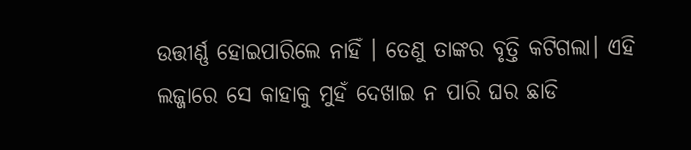ଉତ୍ତୀର୍ଣ୍ଣ ହୋଇପାରିଲେ ନାହିଁ । ତେଣୁ ତାଙ୍କର ବୃତ୍ତି କଟିଗଲା। ଏହି ଲଜ୍ଜାରେ ସେ କାହାକୁ ମୁହଁ ଦେଖାଇ ନ ପାରି ଘର ଛାଡି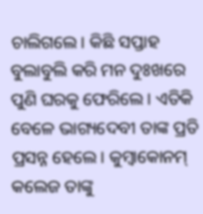ଚାଲିଗଲେ। କିଛି ସପ୍ତାହ ବୁଲାବୁଲି କରି ମନ ଦୁଃଖରେ ପୁଣି ଘରକୁ ଫେରିଲେ। ଏତିକି ବେଳେ ଭାଗ୍ୟଦେବୀ ତାଙ୍କ ପ୍ରତି ପ୍ରସନ୍ନ ହେଲେ। କୁମ୍ବାକୋନମ୍‌ କଲେଜ ତାଙ୍କୁ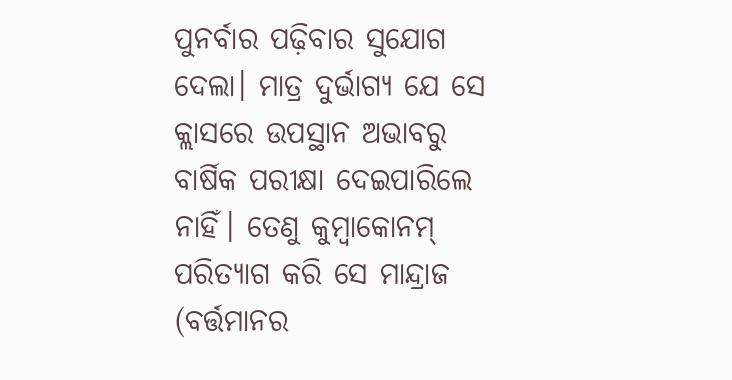ପୁନର୍ବାର ପଢ଼ିବାର ସୁଯୋଗ ଦେଲା। ମାତ୍ର ଦୁର୍ଭାଗ୍ୟ ଯେ ସେ କ୍ଲାସରେ ଉପସ୍ଥାନ ଅଭାବରୁ ବାର୍ଷିକ ପରୀକ୍ଷା ଦେଇପାରିଲେ ନାହିଁ। ତେଣୁ କୁମ୍ବାକୋନମ୍‌ ପରିତ୍ୟାଗ କରି ସେ ମାନ୍ଦ୍ରାଜ (ବର୍ତ୍ତମାନର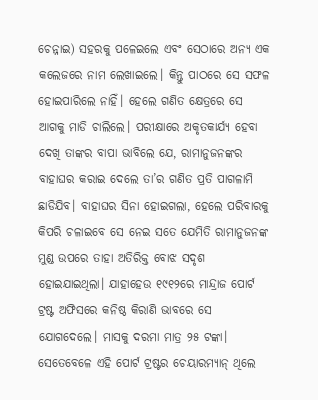ଚେନ୍ନାଇ) ସହରକୁ ପଳେଇଲେ ଏବଂ ସେଠାରେ ଅନ୍ୟ ଏକ କଲେଜରେ ନାମ ଲେଖାଇଲେ। କିନ୍ତୁ ପାଠରେ ସେ ସଫଳ ହୋଇପାରିଲେ ନାହିଁ। ହେଲେ ଗଣିତ କ୍ଷେତ୍ରରେ ସେ ଆଗକୁ ମାଡି ଚାଲିଲେ। ପରୀକ୍ଷାରେ ଅକୃତକାର୍ଯ୍ୟ ହେବା ଦେଖି ତାଙ୍କର ବାପା ଭାବିଲେ ଯେ, ରାମାନୁଜନଙ୍କର ବାହାଘର କରାଇ ଦେଲେ ତା’ର ଗଣିତ ପ୍ରତି ପାଗଳାମି ଛାଡିଯିବ। ବାହାଘର ସିନା ହୋଇଗଲା, ହେଲେ ପରିବାରକୁ କିପରି ଚଳାଇବେ ସେ ନେଇ ସତେ ଯେମିତି ରାମାନୁଜନଙ୍କ ମୁଣ୍ଡ ଉପରେ ତାହା ଅତିରିକ୍ତ ବୋଝ ସଦୃଶ ହୋଇଯାଇଥିଲା। ଯାହାହେଉ ୧୯୧୨ରେ ମାନ୍ଦ୍ରାଜ ପୋର୍ଟ ଟ୍ରଷ୍ଟ ଅଫିସରେ କନିଷ୍ଠ କିରାଣି ଭାବରେ ସେ ଯୋଗଦେଲେ। ମାସକୁ ଦରମା ମାତ୍ର ୨୫ ଟଙ୍କା। ସେତେବେଳେ ଏହି ପୋର୍ଟ ଟ୍ରଷ୍ଟର ଚେୟାରମ୍ୟାନ୍‌ ଥିଲେ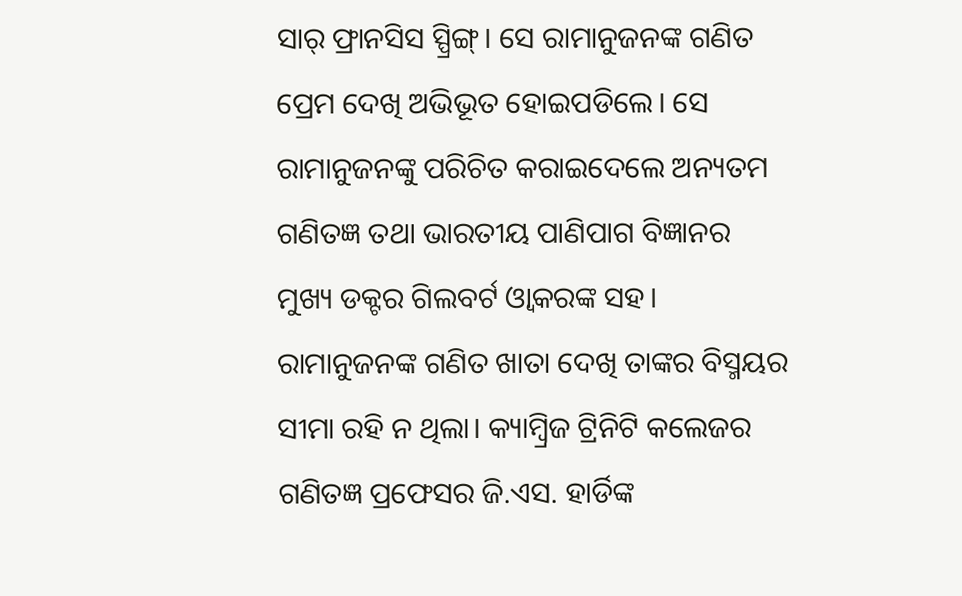ସାର୍‌ ଫ୍ରାନସିସ ସ୍ପ୍ରିଙ୍ଗ୍‌। ସେ ରାମାନୁଜନଙ୍କ ଗଣିତ ପ୍ରେମ ଦେଖି ଅଭିଭୂତ ହୋଇପଡିଲେ। ସେ ରାମାନୁଜନଙ୍କୁ ପରିଚିତ କରାଇଦେଲେ ଅନ୍ୟତମ ଗଣିତଜ୍ଞ ତଥା ଭାରତୀୟ ପାଣିପାଗ ବିଜ୍ଞାନର ମୁଖ୍ୟ ଡକ୍ଟର ଗିଲବର୍ଟ ଓ୍ବାକରଙ୍କ ସହ। ରାମାନୁଜନଙ୍କ ଗଣିତ ଖାତା ଦେଖି ତାଙ୍କର ବିସ୍ମୟର ସୀମା ରହି ନ ଥିଲା। କ୍ୟାମ୍ବ୍ରିଜ ଟ୍ରିନିଟି କଲେଜର ଗଣିତଜ୍ଞ ପ୍ରଫେସର ଜି.ଏସ. ହାର୍ଡିଙ୍କ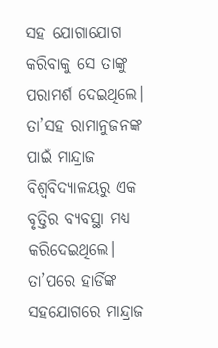ସହ ଯୋଗାଯୋଗ କରିବାକୁ ସେ ତାଙ୍କୁ ପରାମର୍ଶ ଦେଇଥିଲେ। ତା’ସହ ରାମାନୁଜନଙ୍କ ପାଇଁ ମାନ୍ଦ୍ରାଜ ବିଶ୍ୱବିଦ୍ୟାଳୟରୁ ଏକ ବୃତ୍ତିର ବ୍ୟବସ୍ଥା ମଧ୍ୟ କରିଦେଇଥିଲେ। ତା’ପରେ ହାର୍ଡିଙ୍କ ସହଯୋଗରେ ମାନ୍ଦ୍ରାଜ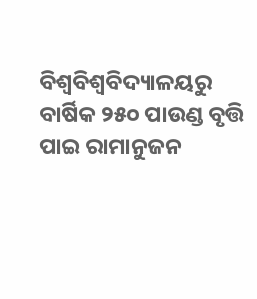ବିଶ୍ୱବିଶ୍ୱବିଦ୍ୟାଳୟରୁ ବାର୍ଷିକ ୨୫୦ ପାଉଣ୍ଡ ବୃତ୍ତି ପାଇ ରାମାନୁଜନ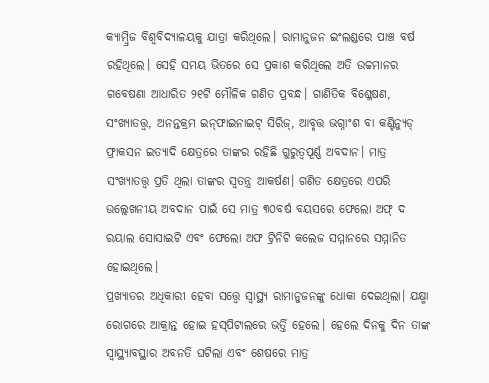କ୍ୟାମ୍ବ୍ରିଜ ବିଶ୍ୱବିଦ୍ୟାଳୟକୁ ଯାତ୍ରା କରିଥିଲେ। ରାମାନୁଜନ ଇଂଲଣ୍ଡରେ ପାଞ୍ଚ ବର୍ଷ ରହିଥିଲେ। ସେହି ସମୟ ଭିତରେ ସେ ପ୍ରକାଶ କରିଥିଲେ ଅତି ଉଚ୍ଚମାନର ଗବେଷଣା ଆଧାରିତ ୨୧ଟି ମୌଳିକ ଗଣିତ ପ୍ରବନ୍ଧ। ଗାଣିତିକ ବିଶ୍ଳେଷଣ, ସଂଖ୍ୟାତତ୍ତ୍ୱ, ଅନନ୍ତକ୍ରମ ଇନ୍‌ଫାଇନାଇଟ୍‌ ସିରିଜ୍‌, ଆବୃତ୍ତ ଭଗ୍ନାଂଶ ବା କଣ୍ଟିନ୍ୟୁଡ୍‌ ଫ୍ରାକସନ ଇତ୍ୟାଦି କ୍ଷେତ୍ରରେ ତାଙ୍କର ରହିଛି ଗୁରୁତ୍ୱପୂର୍ଣ୍ଣ ଅବଦାନ। ମାତ୍ର ସଂଖ୍ୟାତତ୍ତ୍ୱ ପ୍ରତି ଥିଲା ତାଙ୍କର ସ୍ବତନ୍ତ୍ର ଆକର୍ଷଣ। ଗଣିତ କ୍ଷେତ୍ରରେ ଏପରି ଉଲ୍ଲେଖନୀୟ ଅବଦାନ ପାଇଁ ସେ ମାତ୍ର ୩୦ବର୍ଷ ବୟସରେ ଫେଲୋ ଅଫ୍‌ ଦ ରୟାଲ ସୋସାଇଟି ଏବଂ ଫେଲୋ ଅଫ ଟ୍ରିନିଟି କଲେଜ ସମ୍ମାନରେ ସମ୍ମାନିତ ହୋଇଥିଲେ।
ପ୍ରଖ୍ୟାତର ଅଧିକାରୀ ହେବା ସତ୍ତ୍ୱେ ସ୍ବାସ୍ଥ୍ୟ ରାମାନୁଜନଙ୍କୁ ଧୋକା ଦେଇଥିଲା। ଯକ୍ଷ୍ମା ରୋଗରେ ଆକ୍ରାନ୍ତ ହୋଇ ହସ୍‌ପିଟାଲରେ ଭର୍ତ୍ତି ହେଲେ। ହେଲେ ଦିନକୁ ଦିନ ତାଙ୍କ ସ୍ବାସ୍ଥ୍ୟାବସ୍ଥାର ଅବନତି ଘଟିଲା ଏବଂ ଶେଷରେ ମାତ୍ର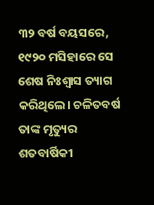୩୨ ବର୍ଷ ବୟସରେ, ୧୯୨୦ ମସିହାରେ ସେ ଶେଷ ନିଃଶ୍ୱାସ ତ୍ୟାଗ କରିଥିଲେ। ଚଳିତବର୍ଷ ତାଙ୍କ ମୃତ୍ୟୁର ଶତବାର୍ଷିକୀ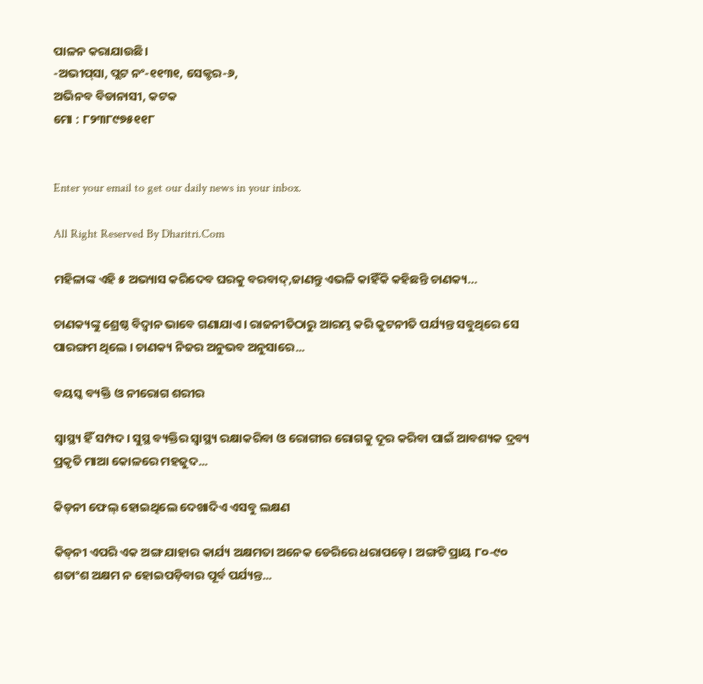ପାଳନ କରାଯାଉଛି।
-ଅଭୀପ୍‌ସା, ପ୍ଲଟ ନଂ-୧୧୩୧, ସେକ୍ଟର-୬,
ଅଭିନବ ବିଡାନାସୀ, କଟକ
ମୋ : ୮୨୩୮୯୭୫୧୧୮


Enter your email to get our daily news in your inbox.

All Right Reserved By Dharitri.Com

ମହିଳାଙ୍କ ଏହି ୫ ଅଭ୍ୟାସ କରିଦେବ ଘରକୁ ବରବାଦ୍‌,ଜାଣନ୍ତୁ ଏଭଳି କାହିଁକି କହିଛନ୍ତି ଚାଣକ୍ୟ…

ଚାଣକ୍ୟଙ୍କୁ ଶ୍ରେଷ୍ଠ ବିଦ୍ୱାନ ଭାବେ ଗଣାଯାଏ। ରାଜନୀତିଠାରୁ ଆରମ୍ଭ କରି କୁଟନୀତି ପର୍ଯ୍ୟନ୍ତ ସବୁଥିରେ ସେ ପାରଙ୍ଗମ ଥିଲେ । ଚାଣକ୍ୟ ନିଜର ଅନୁଭବ ଅନୁସାରେ...

ବୟସ୍କ ବ୍ୟକ୍ତି ଓ ନୀରୋଗ ଶରୀର

ସ୍ବାସ୍ଥ୍ୟ ହିଁ ସମ୍ପଦ। ସୁସ୍ଥ ବ୍ୟକ୍ତିର ସ୍ବାସ୍ଥ୍ୟ ରକ୍ଷାକରିବା ଓ ରୋଗୀର ରୋଗକୁ ଦୂର କରିବା ପାଇଁ ଆବଶ୍ୟକ ଦ୍ରବ୍ୟ ପ୍ରକୃତି ମାଆ କୋଳରେ ମହଜୁଦ...

କିଡ୍‌ନୀ ଫେଲ୍‌ ହୋଇଥିଲେ ଦେଖାଦିଏ ଏସବୁ ଲକ୍ଷଣ

କିଡ୍‌ନୀ ଏପରି ଏକ ଅଙ୍ଗ ଯାହାର କାର୍ଯ୍ୟ ଅକ୍ଷମତା ଅନେକ ଡେରିରେ ଧରାପଡ଼େ। ଅଙ୍ଗଟି ପ୍ରାୟ ୮୦-୯୦ ଶତାଂଶ ଅକ୍ଷମ ନ ହୋଇପଡ଼ିବାର ପୂର୍ବ ପର୍ଯ୍ୟନ୍ତ...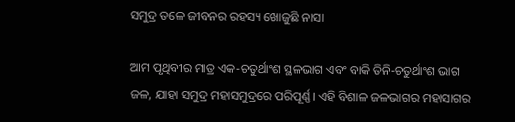ସମୁଦ୍ର ତଳେ ଜୀବନର ରହସ୍ୟ ଖୋଜୁଛି ନାସା

ଆମ ପୃଥିବୀର ମାତ୍ର ଏକ-ଚତୁର୍ଥାଂଶ ସ୍ଥଳଭାଗ ଏବଂ ବାକି ତିନି-ଚତୁର୍ଥାଂଶ ଭାଗ ଜଳ, ଯାହା ସମୁଦ୍ର ମହାସମୁଦ୍ରରେ ପରିପୂର୍ଣ୍ଣ। ଏହି ବିଶାଳ ଜଳଭାଗର ମହାସାଗର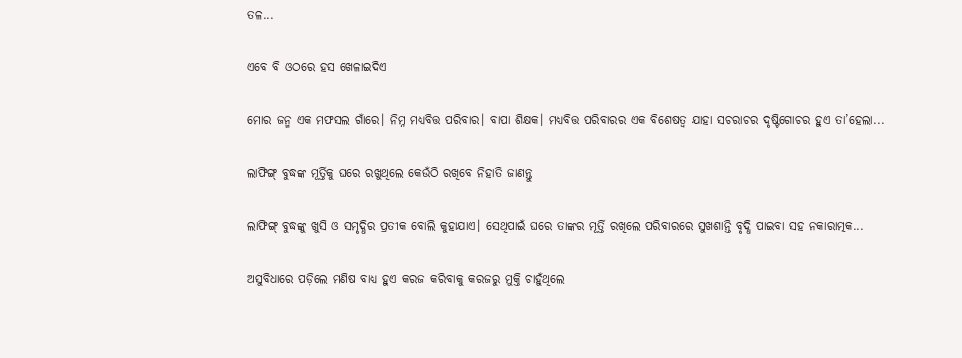ତଳ...

ଏବେ ବି ଓଠରେ ହସ ଖେଳାଇଦିଏ

ମୋର ଜନ୍ମ ଏକ ମଫସଲ ଗାଁରେ। ନିମ୍ନ ମଧ୍ୟବିତ୍ତ ପରିବାର। ବାପା ଶିକ୍ଷକ। ମଧ୍ୟବିତ୍ତ ପରିବାରର ଏକ ବିଶେଷତ୍ୱ ଯାହା ସଚରାଚର ଦୃଷ୍ଟିଗୋଚର ହୁଏ ତା’ହେଲା...

ଲାଫିଙ୍ଗ୍‌ ବୁଦ୍ଧଙ୍କ ମୂର୍ତ୍ତିକୁ ଘରେ ରଖୁଥିଲେ କେଉଁଠି ରଖିବେ ନିହାତି ଜାଣନ୍ତୁ

ଲାଫିଙ୍ଗ୍‌ ବୁଦ୍ଧଙ୍କୁ ଖୁସି ଓ ସମୃଦ୍ଧିର ପ୍ରତୀକ ବୋଲି କୁହାଯାଏ। ସେଥିପାଇଁ ଘରେ ତାଙ୍କର ମୂର୍ତ୍ତି ରଖିଲେ ପରିବାରରେ ସୁଖଶାନ୍ତି ବୃଦ୍ଧି ପାଇବା ସହ ନକାରାତ୍ମକ...

ଅସୁବିଧାରେ ପଡ଼ିଲେ ମଣିଷ ବାଧ୍ୟ ହୁଏ କରଜ କରିବାକୁ କରଜରୁ ମୁକ୍ତି ଚାହୁଁଥିଲେ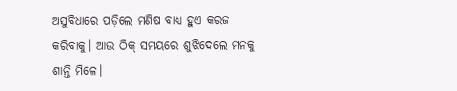ଅସୁବିଧାରେ ପଡ଼ିଲେ ମଣିଷ ବାଧ୍ୟ ହୁଏ କରଜ କରିବାକୁ। ଆଉ ଠିକ୍‌ ସମୟରେ ଶୁଝିଦେଲେ ମନକୁ ଶାନ୍ତି ମିଳେ।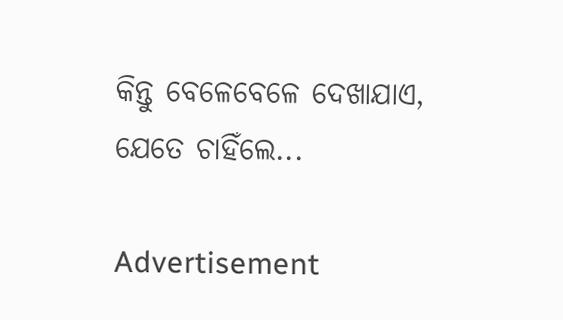କିନ୍ତୁ ବେଳେବେଳେ ଦେଖାଯାଏ, ଯେତେ ଚାହିଁଲେ...

Advertisement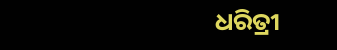ଧରିତ୍ରୀ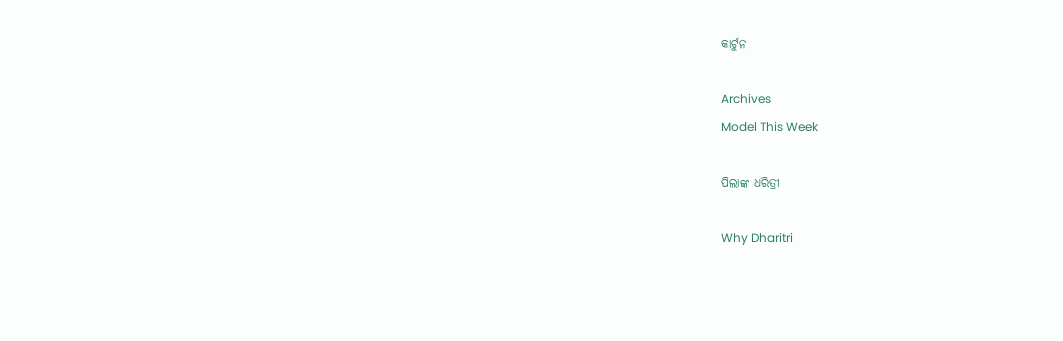କାର୍ଟୁନ

Archives
Model This Week

ପିଲାଙ୍କ ଧରିତ୍ରୀ

Why Dharitri